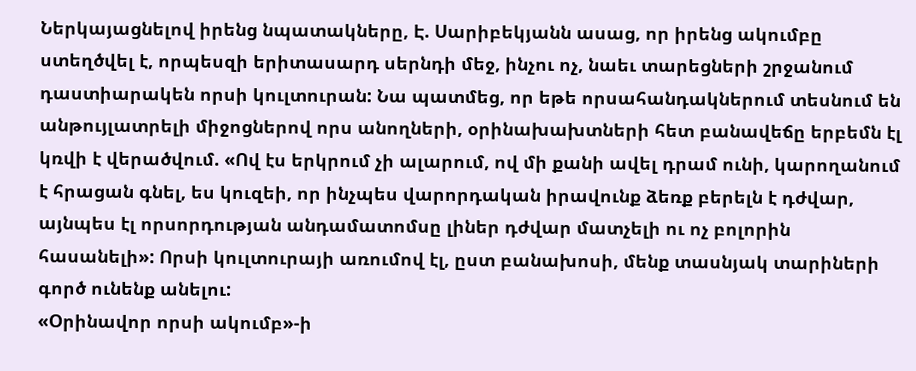Ներկայացնելով իրենց նպատակները, Է. Սարիբեկյանն ասաց, որ իրենց ակումբը ստեղծվել է, որպեսզի երիտասարդ սերնդի մեջ, ինչու ոչ, նաեւ տարեցների շրջանում դաստիարակեն որսի կուլտուրան: Նա պատմեց, որ եթե որսահանդակներում տեսնում են անթույլատրելի միջոցներով որս անողների, օրինախախտների հետ բանավեճը երբեմն էլ կռվի է վերածվում. «Ով էս երկրում չի ալարում, ով մի քանի ավել դրամ ունի, կարողանում է հրացան գնել, ես կուզեի, որ ինչպես վարորդական իրավունք ձեռք բերելն է դժվար, այնպես էլ որսորդության անդամատոմսը լիներ դժվար մատչելի ու ոչ բոլորին հասանելի»: Որսի կուլտուրայի առումով էլ, ըստ բանախոսի, մենք տասնյակ տարիների գործ ունենք անելու:
«Օրինավոր որսի ակումբ»-ի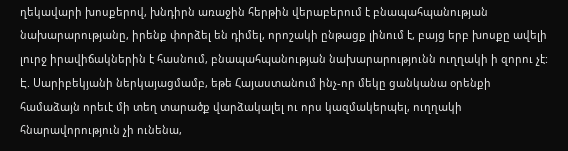ղեկավարի խոսքերով, խնդիրն առաջին հերթին վերաբերում է բնապահպանության նախարարությանը, իրենք փորձել են դիմել, որոշակի ընթացք լինում է, բայց երբ խոսքը ավելի լուրջ իրավիճակներին է հասնում, բնապահպանության նախարարությունն ուղղակի ի զորու չէ: Է. Սարիբեկյանի ներկայացմամբ, եթե Հայաստանում ինչ-որ մեկը ցանկանա օրենքի համաձայն որեւէ մի տեղ տարածք վարձակալել ու որս կազմակերպել, ուղղակի հնարավորություն չի ունենա,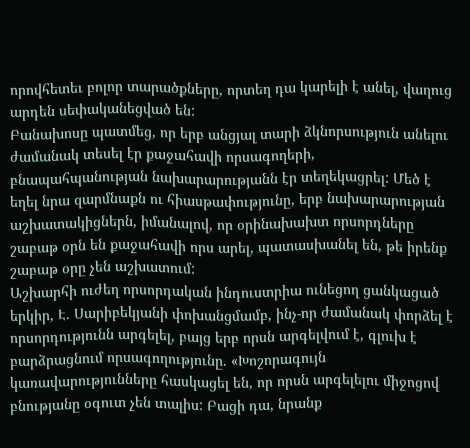որովհետեւ բոլոր տարածքները, որտեղ դա կարելի է անել, վաղուց արդեն սեփականեցված են:
Բանախոսը պատմեց, որ երբ անցյալ տարի ձկնորսություն անելու ժամանակ տեսել էր քաջահավի որսագողերի, բնապահպանության նախարարությանն էր տեղեկացրել: Մեծ է եղել նրա զարմնաքն ու հիասթափությունը, երբ նախարարության աշխատակիցներն, իմանալով, որ օրինախախտ որսորդները շաբաթ օրն են քաջահավի որս արել, պատասխանել են, թե իրենք շաբաթ օրը չեն աշխատում:
Աշխարհի ուժեղ որսորդական ինդուստրիա ունեցող ցանկացած երկիր, Է. Սարիբեկյանի փոխանցմամբ, ինչ-որ ժամանակ փորձել է որսորդությունն արգելել, բայց երբ որսն արգելվում է, գլուխ է բարձրացնում որսագողությունը. «Խոշորագույն կառավարությունները հասկացել են, որ որսն արգելելու միջոցով բնությանը օգուտ չեն տալիս: Բացի դա, նրանք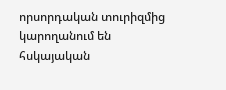որսորդական տուրիզմից կարողանում են հսկայական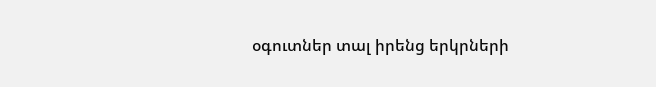օգուտներ տալ իրենց երկրների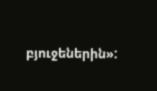բյուջեներին»: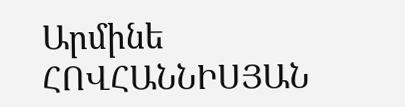Արմինե ՀՈՎՀԱՆՆԻՍՅԱՆ